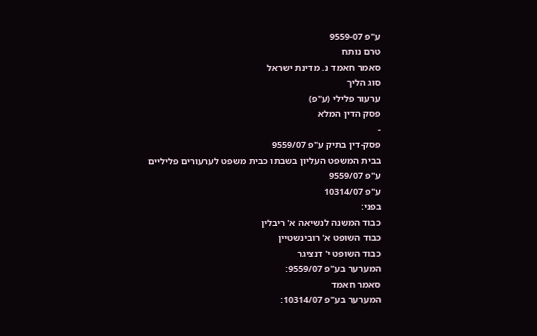ע"פ 9559-07
טרם נותח
סאמר חאמד נ. מדינת ישראל
סוג הליך
ערעור פלילי (ע"פ)
פסק הדין המלא
-
פסק-דין בתיק ע"פ 9559/07
בבית המשפט העליון בשבתו כבית משפט לערעורים פליליים
ע"פ 9559/07
ע"פ 10314/07
בפני:
כבוד המשנה לנשיאה א' ריבלין
כבוד השופט א' רובינשטיין
כבוד השופט י' דנציגר
המערער בע"פ 9559/07:
סאמר חאמד
המערער בע"פ 10314/07: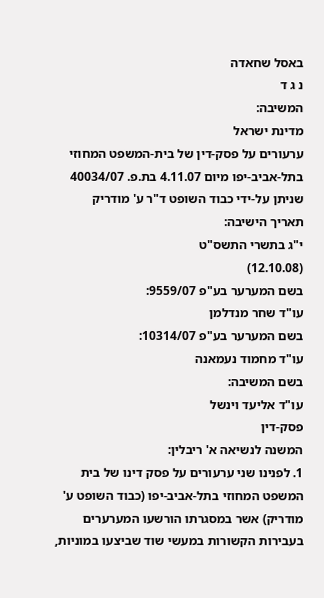באסל שחאדה
נ ג ד
המשיבה:
מדינת ישראל
ערעורים על פסק-דין של בית-המשפט המחוזי בתל-אביב-יפו מיום 4.11.07 בת.פ. 40034/07 שניתן על-ידי כבוד השופט ד"ר ע' מודריק
תאריך הישיבה:
י"ג בתשרי התשס"ט
(12.10.08)
בשם המערער בע"פ 9559/07:
עו"ד שחר מנדלמן
בשם המערער בע"פ 10314/07:
עו"ד מחמוד נעמאנה
בשם המשיבה:
עו"ד אליעד וינשל
פסק-דין
המשנה לנשיאה א' ריבלין:
1. לפנינו שני ערעורים על פסק דינו של בית המשפט המחוזי בתל-אביב-יפו (כבוד השופט ע' מודריק) אשר במסגרתו הורשעו המערערים בעבירות הקשורות במעשי שוד שביצעו במוניות,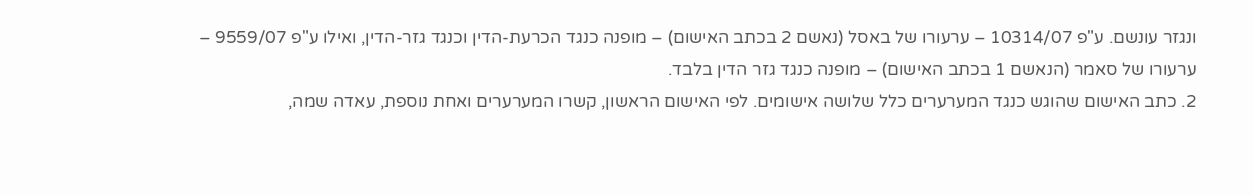ונגזר עונשם. ע"פ 10314/07 – ערעורו של באסל (נאשם 2 בכתב האישום) – מופנה כנגד הכרעת-הדין וכנגד גזר-הדין, ואילו ע"פ 9559/07 – ערעורו של סאמר (הנאשם 1 בכתב האישום) – מופנה כנגד גזר הדין בלבד.
2. כתב האישום שהוגש כנגד המערערים כלל שלושה אישומים. לפי האישום הראשון, קשרו המערערים ואחת נוספת, עאדה שמה,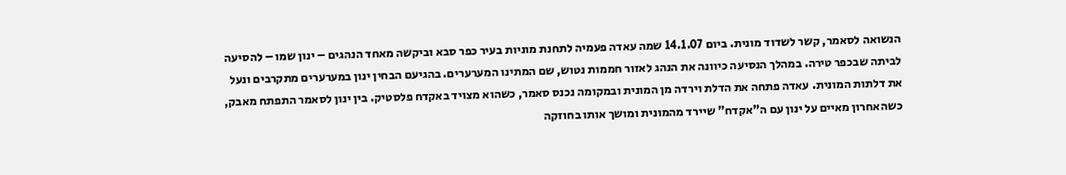הנשואה לסאמר, קשר לשדוד מונית. ביום 14.1.07 שמה עאדה פעמיה לתחנת מוניות בעיר כפר סבא וביקשה מאחד הנהגים – ינון שמו – להסיעה לביתה שבכפר טירה. במהלך הנסיעה כיוונה את הנהג לאזור חממות נטוש, שם המתינו המערערים. בהגיעם הבחין ינון במערערים מתקרבים ונעל את דלתות המונית. עאדה פתחה את הדלת וירדה מן המונית ובמקומה נכנס סאמר, כשהוא מצויד באקדח פלסטיק. בין ינון לסאמר התפתח מאבק, כשהאחרון מאיים על ינון עם ה"אקדח" שיירד מהמונית ומושך אותו בחוזקה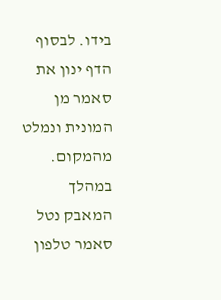בידו. לבסוף הדף ינון את סאמר מן המונית ונמלט מהמקום. במהלך המאבק נטל סאמר טלפון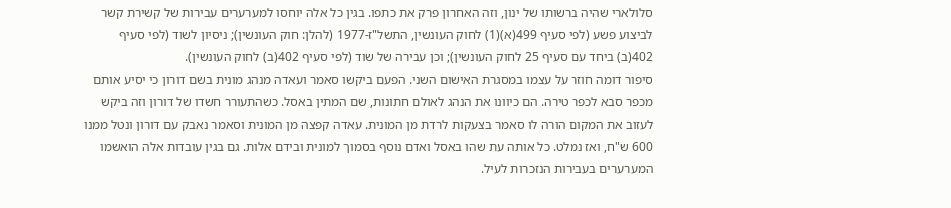סלולארי שהיה ברשותו של ינון, וזה האחרון פרק את כתפו. בגין כל אלה יוחסו למערערים עבירות של קשירת קשר לביצוע פשע (לפי סעיף 499(א)(1) לחוק העונשין, התשל"ז-1977 (להלן: חוק העונשין); ניסיון לשוד (לפי סעיף 402(ב) ביחד עם סעיף 25 לחוק העונשין); וכן עבירה של שוד (לפי סעיף 402(ב) לחוק העונשין).
סיפור דומה חוזר על עצמו במסגרת האישום השני. הפעם ביקשו סאמר ועאדה מנהג מונית בשם דורון כי יסיע אותם מכפר סבא לכפר טירה. הם כיוונו את הנהג לאולם חתונות, שם המתין באסל. כשהתעורר חשדו של דורון וזה ביקש לעזוב את המקום הורה לו סאמר בצעקות לרדת מן המונית. עאדה קפצה מן המונית וסאמר נאבק עם דורון ונטל ממנו 600 ש"ח, ואז נמלט. כל אותה עת שהו באסל ואדם נוסף בסמוך למונית ובידם אלות. גם בגין עובדות אלה הואשמו המערערים בעבירות הנזכרות לעיל.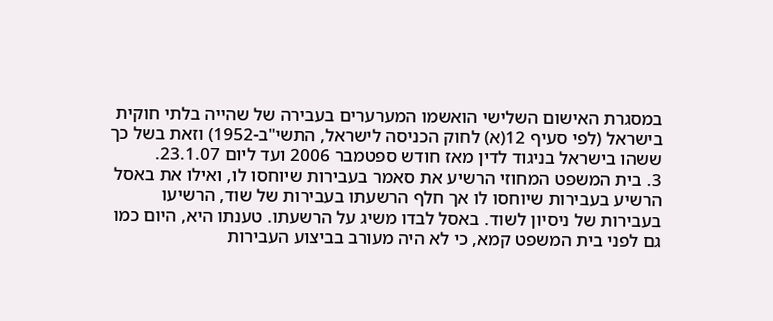במסגרת האישום השלישי הואשמו המערערים בעבירה של שהייה בלתי חוקית בישראל (לפי סעיף 12(א) לחוק הכניסה לישראל, התשי"ב-1952) וזאת בשל כך ששהו בישראל בניגוד לדין מאז חודש ספטמבר 2006 ועד ליום 23.1.07.
3. בית המשפט המחוזי הרשיע את סאמר בעבירות שיוחסו לו, ואילו את באסל הרשיע בעבירות שיוחסו לו אך חלף הרשעתו בעבירות של שוד, הרשיעו בעבירות של ניסיון לשוד. באסל לבדו משיג על הרשעתו. טענתו היא, היום כמו גם לפני בית המשפט קמא, כי לא היה מעורב בביצוע העבירות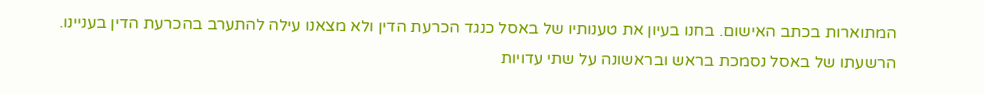המתוארות בכתב האישום. בחנו בעיון את טענותיו של באסל כנגד הכרעת הדין ולא מצאנו עילה להתערב בהכרעת הדין בעניינו. הרשעתו של באסל נסמכת בראש ובראשונה על שתי עדויות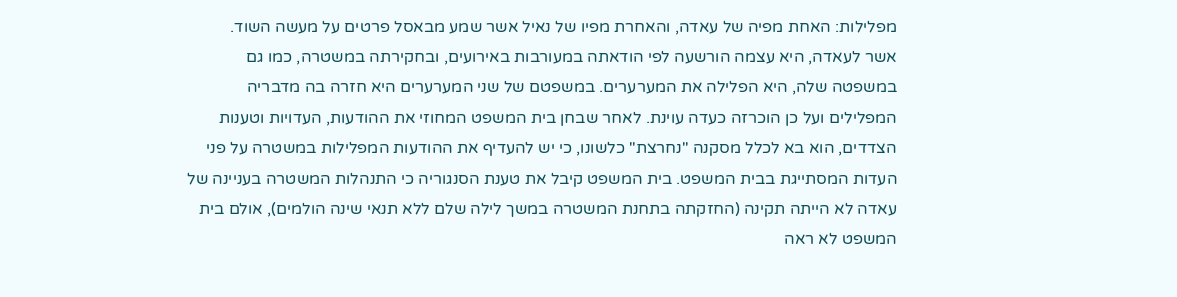מפלילות: האחת מפיה של עאדה, והאחרת מפיו של נאיל אשר שמע מבאסל פרטים על מעשה השוד.
אשר לעאדה, היא עצמה הורשעה לפי הודאתה במעורבות באירועים, ובחקירתה במשטרה, כמו גם במשפטה שלה, היא הפלילה את המערערים. במשפטם של שני המערערים היא חזרה בה מדבריה המפלילים ועל כן הוכרזה כעדה עוינת. לאחר שבחן בית המשפט המחוזי את ההודעות, העדויות וטענות הצדדים, הוא בא לכלל מסקנה "נחרצת" כלשונו, כי יש להעדיף את ההודעות המפלילות במשטרה על פני העדות המסתייגת בבית המשפט. בית המשפט קיבל את טענת הסנגוריה כי התנהלות המשטרה בעניינה של עאדה לא הייתה תקינה (החזקתה בתחנת המשטרה במשך לילה שלם ללא תנאי שינה הולמים), אולם בית המשפט לא ראה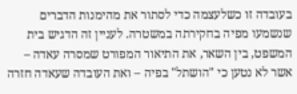בעובדה זו כשלעצמה כדי לסתור את מהימנות הדברים שנשמעו מפיה בחקירתה במשטרה. לעניין זה הדגיש בית המשפט, בין השאר, את התיאור המפורט שמסרה עאדה – אשר לא נטען כי "הושתל" בפיה – ואת העובדה שעאדה חזרה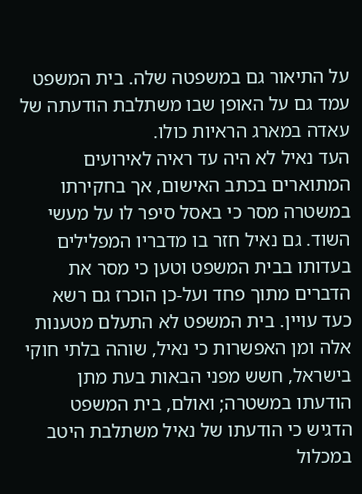על התיאור גם במשפטה שלה. בית המשפט עמד גם על האופן שבו משתלבת הודעתה של עאדה במארג הראיות כולו.
העד נאיל לא היה עד ראיה לאירועים המתוארים בכתב האישום, אך בחקירתו במשטרה מסר כי באסל סיפר לו על מעשי השוד. גם נאיל חזר בו מדבריו המפלילים בעדותו בבית המשפט וטען כי מסר את הדברים מתוך פחד ועל-כן הוכרז גם רשא כעד עויין. בית המשפט לא התעלם מטענות אלה ומן האפשרות כי נאיל, שוהה בלתי חוקי בישראל, חשש מפני הבאות בעת מתן הודעתו במשטרה; ואולם, בית המשפט הדגיש כי הודעתו של נאיל משתלבת היטב במכלול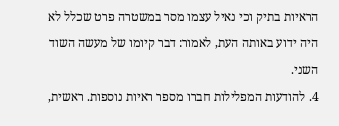הראיות בתיק וכי נאיל עצמו מסר במשטרה פרט שכלל לא היה ידוע באותה העת, לאמור: דבר קיומו של מעשה השוד השני.
4. להודעות המפלילות חברו מספר ראיות נוספות. ראשית,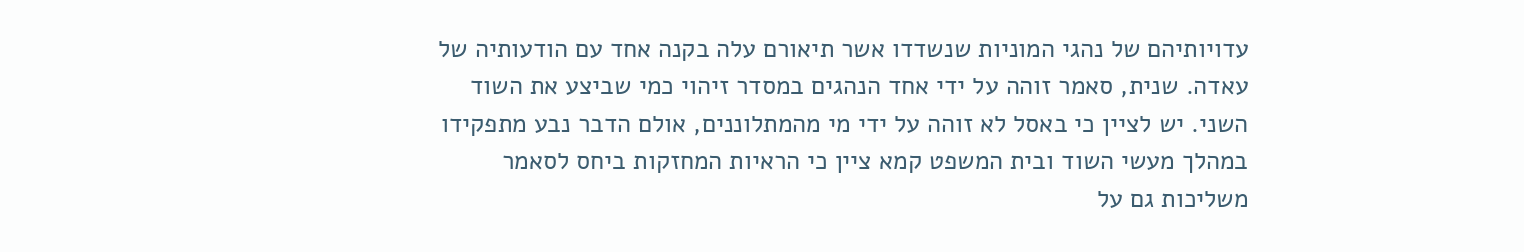עדויותיהם של נהגי המוניות שנשדדו אשר תיאורם עלה בקנה אחד עם הודעותיה של עאדה. שנית, סאמר זוהה על ידי אחד הנהגים במסדר זיהוי כמי שביצע את השוד השני. יש לציין כי באסל לא זוהה על ידי מי מהמתלוננים, אולם הדבר נבע מתפקידו במהלך מעשי השוד ובית המשפט קמא ציין כי הראיות המחזקות ביחס לסאמר משליכות גם על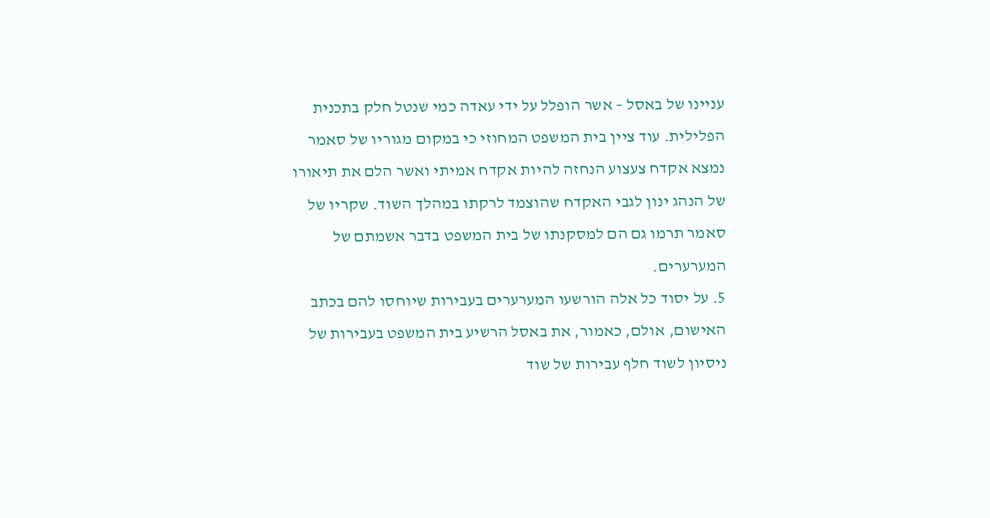עניינו של באסל – אשר הופלל על ידי עאדה כמי שנטל חלק בתכנית הפלילית. עוד ציין בית המשפט המחוזי כי במקום מגוריו של סאמר נמצא אקדח צעצוע הנחזה להיות אקדח אמיתי ואשר הלם את תיאורו של הנהג ינון לגבי האקדח שהוצמד לרקתו במהלך השוד. שקריו של סאמר תרמו גם הם למסקנתו של בית המשפט בדבר אשמתם של המערערים.
5. על יסוד כל אלה הורשעו המערערים בעבירות שיוחסו להם בכתב האישום, אולם, כאמור, את באסל הרשיע בית המשפט בעבירות של ניסיון לשוד חלף עבירות של שוד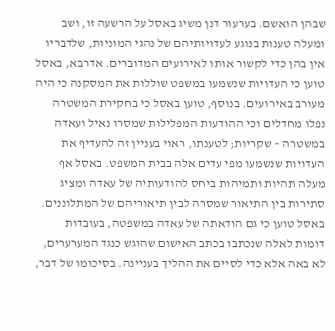שבהן הואשם. בערעור דנן משיג באסל על הרשעה זו, ושב ומעלה טענות בנוגע לעדויותיהם של נהגי המוניות, שלדבריו אין בהן כדי לקשור אותו לאירועים המדוברים. אדרבא, באסל טוען כי העדויות שנשמעו במשפט שוללות את המסקנה כי היה מעורב באירועים. בנוסף, טוען באסל כי בחקירת המשטרה נפלו מחדלים וכי ההודעות המפלילות שמסרו נאיל ועאדה במשטרה – שקריות; לטענתו, ראוי בעניין זה להעדיף את העדויות שנשמעו מפי עדים אלה בבית המשפט. באסל אף מעלה תהיות ותמיהות ביחס להודעותיה של עאדה ומציג סתירות בין התיאור שמסרה לבין תיאוריהם של המתלוננים. באסל טוען כי גם הודאתה של עאדה במשפטה, בעובדות דומות לאלה שנכתבו בכתב האישום שהוגש כנגד המערערים, לא באה אלא כדי לסיים את ההליך בעניינה. בסיכומו של דבר,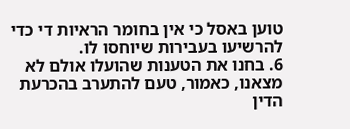טוען באסל כי אין בחומר הראיות די כדי להרשיעו בעבירות שיוחסו לו.
6. בחנו את הטענות שהועלו אולם לא מצאנו, כאמור, טעם להתערב בהכרעת הדין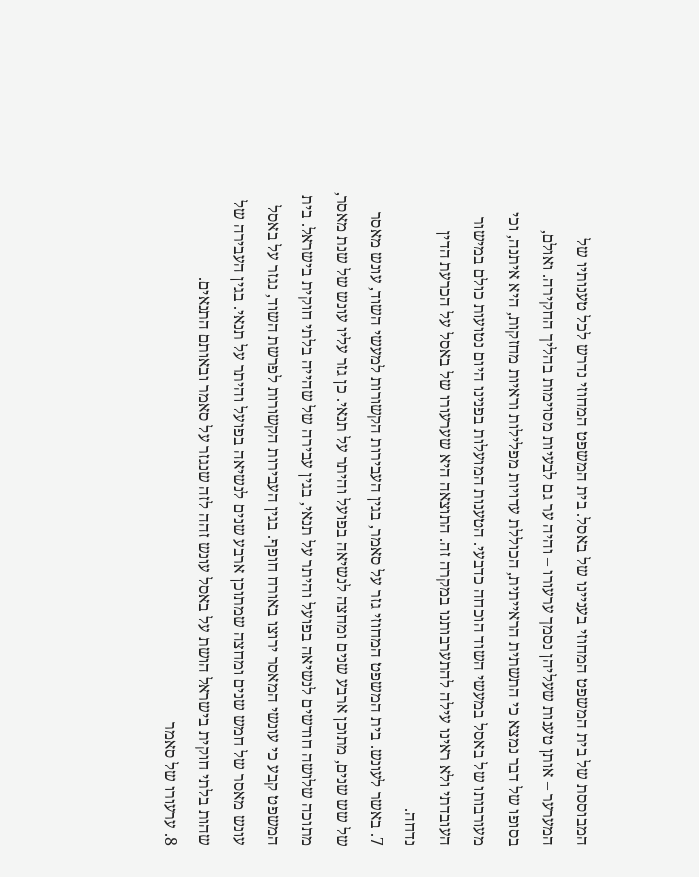המבוססת של בית המשפט המחוזי בעניינו של באסל. בית המשפט המחוזי נדרש לכל טענותיו של המערער – אותן טענות שעליהן נסמך ערעורו – והיה ער גם לבעיות מסוימות בהליך החקירה. ואולם, בסופו של דבר נמצא כי התשתית הראייתית, הכוללת עדויות מפלילות וראיות מחזקות, היא איתנה, וכי מעורבותו של באסל במעשי השוד הוכחה כדבעי. הטענות המועלות בפנינו היום נטועות כולם במישור העובדתי ולא ראינו עילה להתערבותנו במקרה זה. התוצאה היא שערעורו של באסל על הכרעת הדין נדחה.
7. באשר לעונש. בית המשפט המחוזי גזר על סאמר, בגין העבירות הקשורות למעשי השוד, עונש מאסר של שש שנים, מתוכן ארבע שנים ומחצה לנשיאה בפועל והיתר על תנאי. כן גזר עליו עונש של שנת מאסר, מתוכה שלושה חודשים לנשיאה בפועל והיתר על תנאי, בגין עבירה של שהייה בלתי חוקית בישראל. בית המשפט קבע כי עונשי המאסר ירוצו באורח חופף. בגין העבירות הקשורות לפרשת השוד, נגזר על באסל עונש מאסר של חמש שנים ומחצה שמתוכן ארבע שנים לנשיאה בפועל והיתר על תנאי. בגין העבירה של שהות בלתי חוקית בישראל הושת על באסל עונש זהה לזה שנגזר על סאמר ובאותם התנאים.
8. ערעורו של סאמר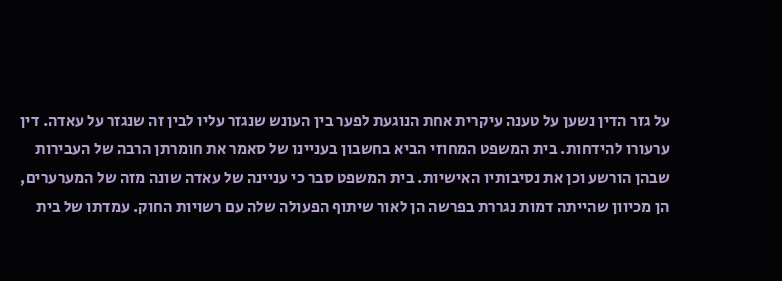על גזר הדין נשען על טענה עיקרית אחת הנוגעת לפער בין העונש שנגזר עליו לבין זה שנגזר על עאדה. דין ערעורו להידחות. בית המשפט המחוזי הביא בחשבון בעניינו של סאמר את חומרתן הרבה של העבירות שבהן הורשע וכן את נסיבותיו האישיות. בית המשפט סבר כי עניינה של עאדה שונה מזה של המערערים, הן מכיוון שהייתה דמות נגררת בפרשה הן לאור שיתוף הפעולה שלה עם רשויות החוק. עמדתו של בית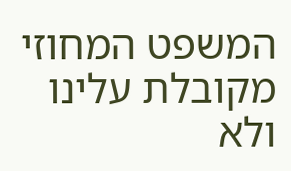המשפט המחוזי מקובלת עלינו ולא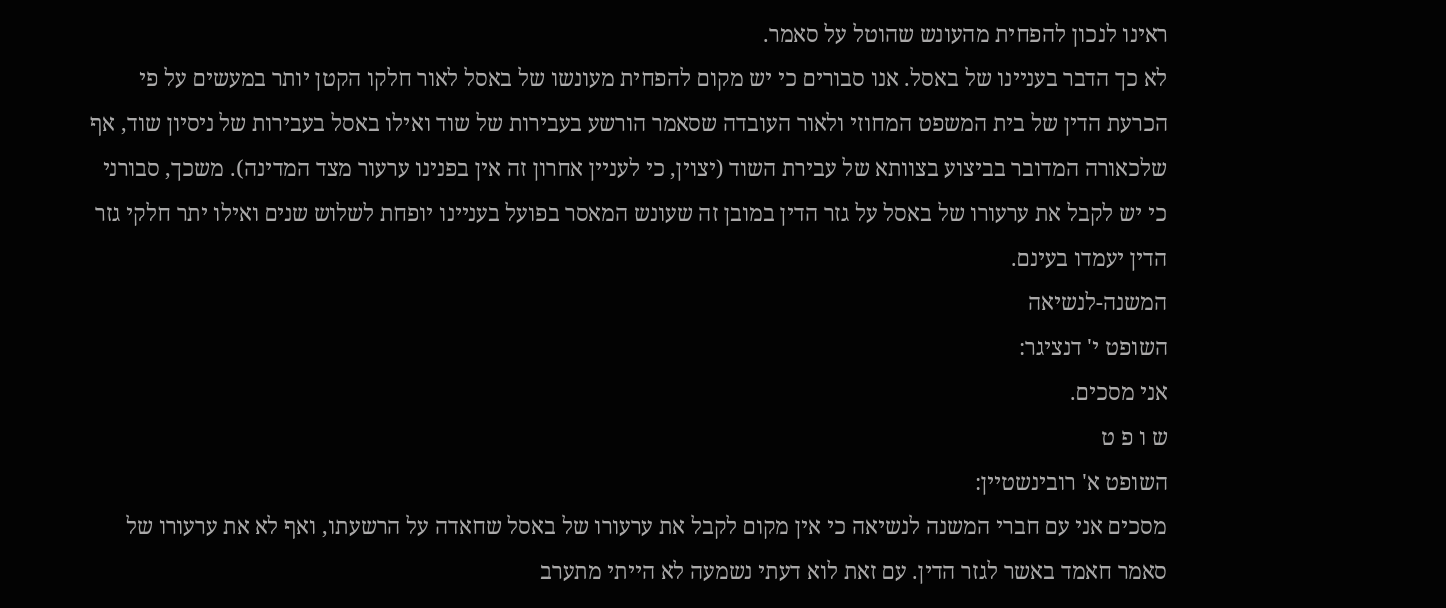ראינו לנכון להפחית מהעונש שהוטל על סאמר.
לא כך הדבר בעניינו של באסל. אנו סבורים כי יש מקום להפחית מעונשו של באסל לאור חלקו הקטן יותר במעשים על פי הכרעת הדין של בית המשפט המחוזי ולאור העובדה שסאמר הורשע בעבירות של שוד ואילו באסל בעבירות של ניסיון שוד, אף שלכאורה המדובר בביצוע בצוותא של עבירת השוד (יצוין, כי לעניין אחרון זה אין בפנינו ערעור מצד המדינה). משכך, סבורני כי יש לקבל את ערעורו של באסל על גזר הדין במובן זה שעונש המאסר בפועל בעניינו יופחת לשלוש שנים ואילו יתר חלקי גזר הדין יעמדו בעינם.
המשנה-לנשיאה
השופט י' דנציגר:
אני מסכים.
ש ו פ ט
השופט א' רובינשטיין:
מסכים אני עם חברי המשנה לנשיאה כי אין מקום לקבל את ערעורו של באסל שחאדה על הרשעתו, ואף לא את ערעורו של סאמר חאמד באשר לגזר הדין. עם זאת לוא דעתי נשמעה לא הייתי מתערב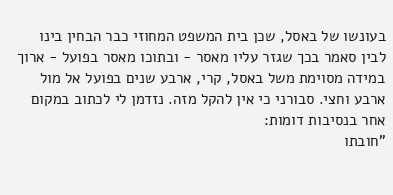בעונשו של באסל, שכן בית המשפט המחוזי כבר הבחין בינו לבין סאמר בכך שגזר עליו מאסר - ובתוכו מאסר בפועל - ארוך במידה מסוימת משל באסל, קרי, ארבע שנים בפועל אל מול ארבע וחצי. סבורני כי אין להקל מזה. נזדמן לי לכתוב במקום אחר בנסיבות דומות:
"חובתו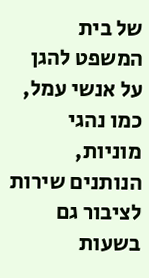של בית המשפט להגן על אנשי עמל, כמו נהגי מוניות, הנותנים שירות לציבור גם בשעות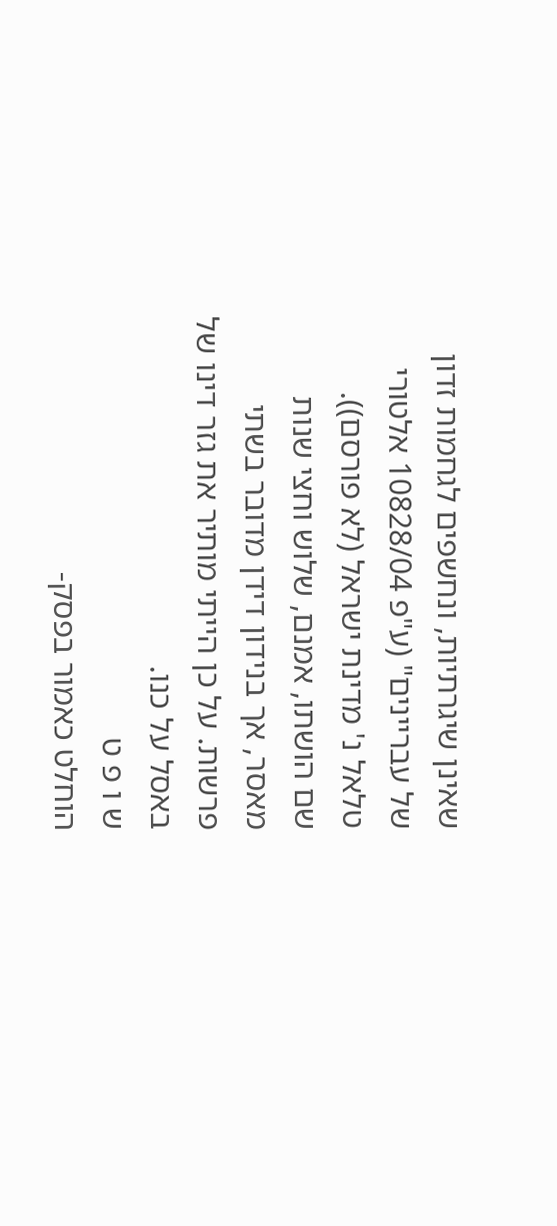שאינן שיגרתיות, ונחשפים לגחמות זדון של עבריינים" (ע"פ 10828/04 אלטורי טלאל נ' מדינת ישראל (לא פורסם)).
שם הושתו, אמנם, שלוש וחצי שנות מאסר, אך בנידון דידן מדובר בשתי פרשות. על כן הייתי מותיר את גזר דינו של באסל על כנו.
ש ו פ ט
הוחלט כאמור בפסק-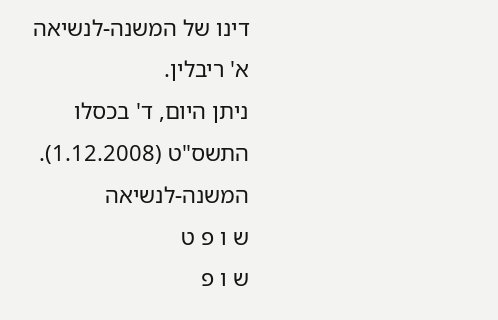דינו של המשנה-לנשיאה א' ריבלין.
ניתן היום, ד' בכסלו התשס"ט (1.12.2008).
המשנה-לנשיאה
ש ו פ ט
ש ו פ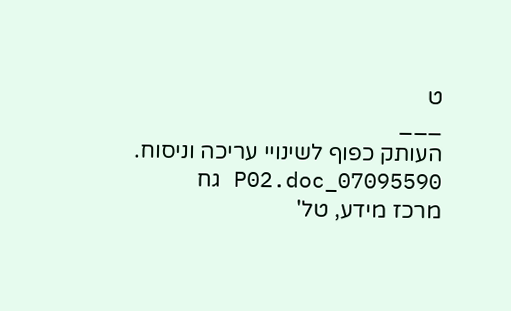ט
___
העותק כפוף לשינויי עריכה וניסוח. 07095590_P02.doc גח
מרכז מידע, טל'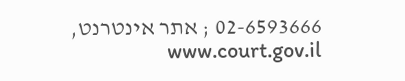02-6593666 ; אתר אינטרנט, www.court.gov.il